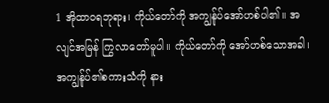1 အိုထာဝရဘုရား၊ ကိုယ်တော်ကို အကျွန်ုပ်အော်ဟစ်ပါ၏။ အလျင်အမြန် ကြွလာတော်မူပါ။ ကိုယ်တော်ကို အော်ဟစ်သောအခါ၊ အကျွန်ုပ်၏စကားသံကို နား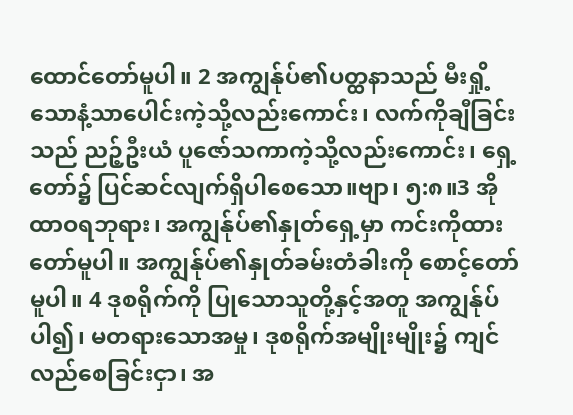ထောင်တော်မူပါ။ 2 အကျွန်ုပ်၏ပတ္ထနာသည် မီးရှို့သောနံ့သာပေါင်းကဲ့သို့လည်းကောင်း၊ လက်ကိုချီခြင်းသည် ညဉ့်ဦးယံ ပူဇော်သကာကဲ့သို့လည်းကောင်း၊ ရှေ့တော်၌ ပြင်ဆင်လျက်ရှိပါစေသော။ဗျာ၊ ၅:၈။3 အိုထာဝရဘုရား၊ အကျွန်ုပ်၏နှုတ်ရှေ့မှာ ကင်းကိုထားတော်မူပါ။ အကျွန်ုပ်၏နှုတ်ခမ်းတံခါးကို စောင့်တော်မူပါ။ 4 ဒုစရိုက်ကို ပြုသောသူတို့နှင့်အတူ အကျွန်ုပ်ပါ၍၊ မတရားသောအမှု၊ ဒုစရိုက်အမျိုးမျိုး၌ ကျင်လည်စေခြင်းငှာ၊ အ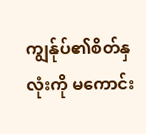ကျွန်ုပ်၏စိတ်နှလုံးကို မကောင်း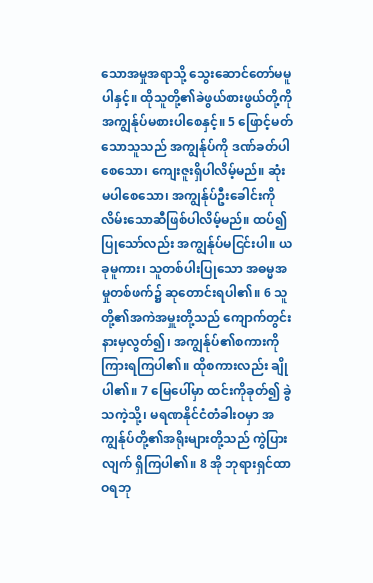သောအမှုအရာသို့ သွေးဆောင်တော်မမူပါနှင့်။ ထိုသူတို့၏ခဲဖွယ်စားဖွယ်တို့ကို အကျွန်ုပ်မစားပါစေနှင့်။ 5 ဖြောင့်မတ်သောသူသည် အကျွန်ုပ်ကို ဒဏ်ခတ်ပါစေသော၊ ကျေးဇူးရှိပါလိမ့်မည်။ ဆုံးမပါစေသော၊ အကျွန်ုပ်ဦးခေါင်းကို လိမ်းသောဆီဖြစ်ပါလိမ့်မည်။ ထပ်၍ ပြုသော်လည်း အကျွန်ုပ်မငြင်းပါ။ ယခုမူကား၊ သူတစ်ပါးပြုသော အဓမ္မအမှုတစ်ဖက်၌ ဆုတောင်းရပါ၏။ 6 သူတို့၏အကဲအမှူးတို့သည် ကျောက်တွင်းနားမှလွတ်၍၊ အကျွန်ုပ်၏စကားကို ကြားရကြပါ၏။ ထိုစကားလည်း ချိုပါ၏။ 7 မြေပေါ်မှာ ထင်းကိုခုတ်၍ ခွဲသကဲ့သို့၊ မရဏနိုင်ငံတံခါးဝမှာ အကျွန်ုပ်တို့၏အရိုးများတို့သည် ကွဲပြားလျက် ရှိကြပါ၏။ 8 အို ဘုရားရှင်ထာဝရဘု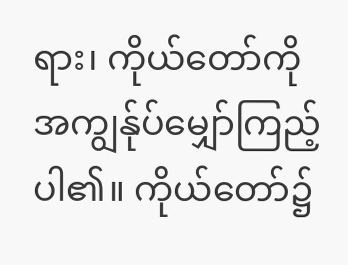ရား၊ ကိုယ်တော်ကို အကျွန်ုပ်မျှော်ကြည့်ပါ၏။ ကိုယ်တော်၌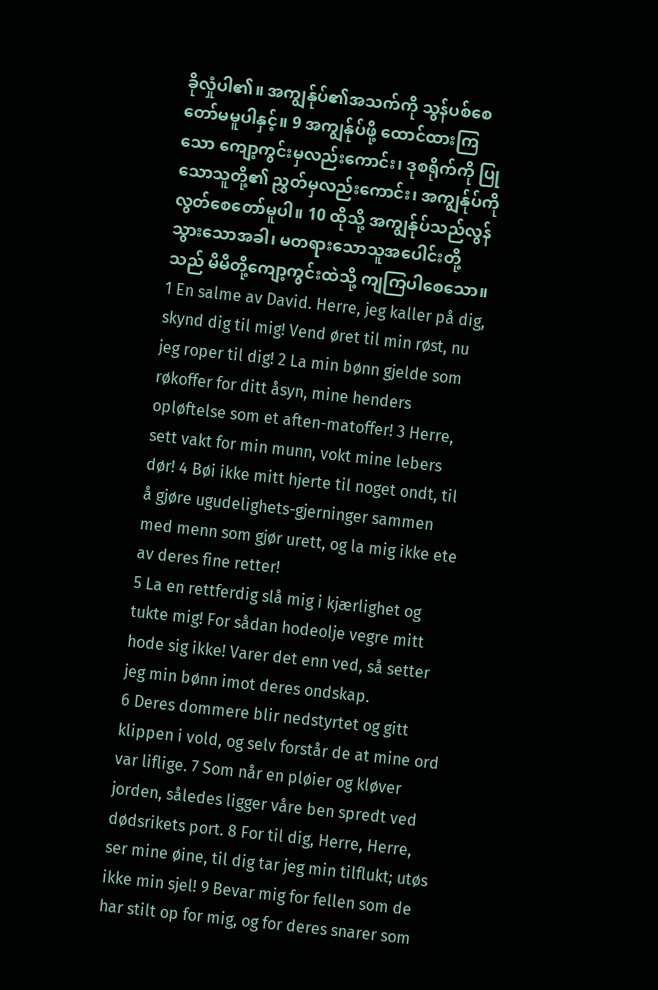ခိုလှုံပါ၏။ အကျွန်ုပ်၏အသက်ကို သွန်ပစ်စေတော်မမူပါနှင့်။ 9 အကျွန်ုပ်ဖို့ ထောင်ထားကြသော ကျော့ကွင်းမှလည်းကောင်း၊ ဒုစရိုက်ကို ပြုသောသူတို့၏ ညွှတ်မှလည်းကောင်း၊ အကျွန်ုပ်ကို လွတ်စေတော်မူပါ။ 10 ထိုသို့ အကျွန်ုပ်သည်လွန်သွားသောအခါ၊ မတရားသောသူအပေါင်းတို့သည် မိမိတို့ကျော့ကွင်းထဲသို့ ကျကြပါစေသော။
1 En salme av David. Herre, jeg kaller på dig, skynd dig til mig! Vend øret til min røst, nu jeg roper til dig! 2 La min bønn gjelde som røkoffer for ditt åsyn, mine henders opløftelse som et aften-matoffer! 3 Herre, sett vakt for min munn, vokt mine lebers dør! 4 Bøi ikke mitt hjerte til noget ondt, til å gjøre ugudelighets-gjerninger sammen med menn som gjør urett, og la mig ikke ete av deres fine retter!
5 La en rettferdig slå mig i kjærlighet og tukte mig! For sådan hodeolje vegre mitt hode sig ikke! Varer det enn ved, så setter jeg min bønn imot deres ondskap.
6 Deres dommere blir nedstyrtet og gitt klippen i vold, og selv forstår de at mine ord var liflige. 7 Som når en pløier og kløver jorden, således ligger våre ben spredt ved dødsrikets port. 8 For til dig, Herre, Herre, ser mine øine, til dig tar jeg min tilflukt; utøs ikke min sjel! 9 Bevar mig for fellen som de har stilt op for mig, og for deres snarer som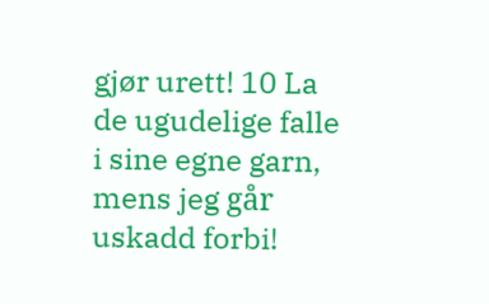gjør urett! 10 La de ugudelige falle i sine egne garn, mens jeg går uskadd forbi!